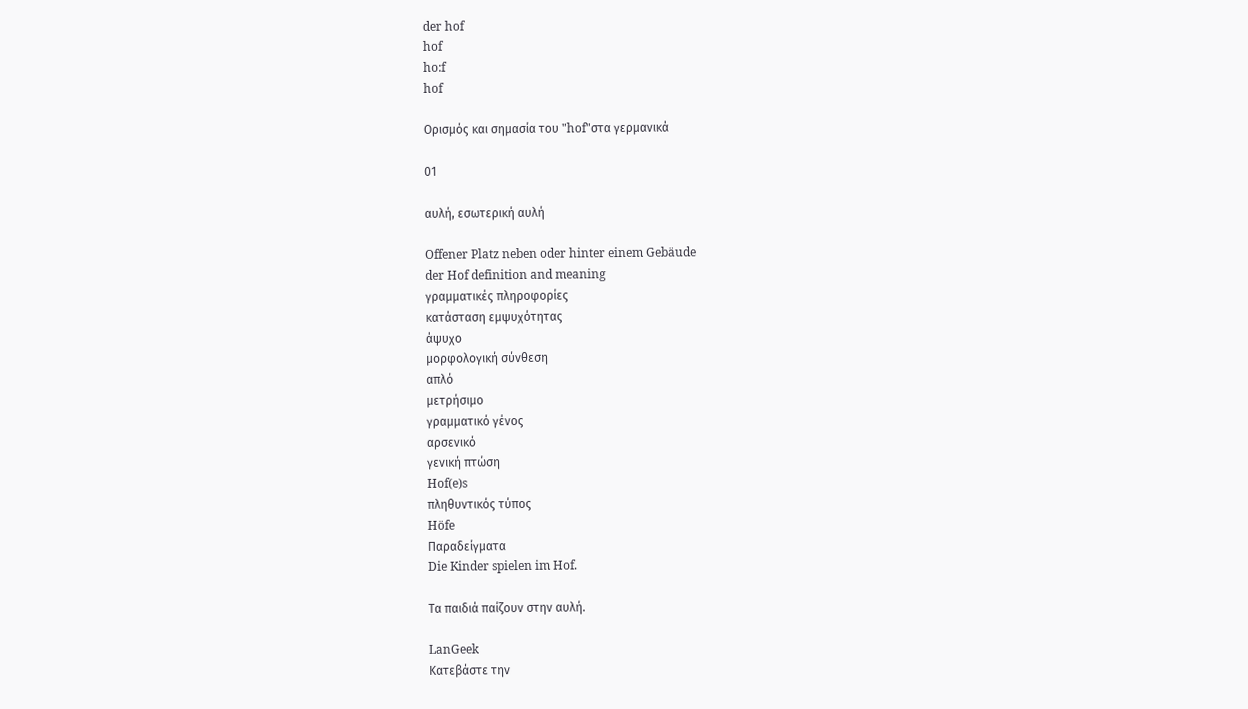der hof
hof
ho:f
hof

Ορισμός και σημασία του "hof"στα γερμανικά

01

αυλή, εσωτερική αυλή

Offener Platz neben oder hinter einem Gebäude
der Hof definition and meaning
γραμματικές πληροφορίες
κατάσταση εμψυχότητας
άψυχο
μορφολογική σύνθεση
απλό
μετρήσιμο
γραμματικό γένος
αρσενικό
γενική πτώση
Hof(e)s
πληθυντικός τύπος
Höfe
Παραδείγματα
Die Kinder spielen im Hof.

Τα παιδιά παίζουν στην αυλή.

LanGeek
Κατεβάστε την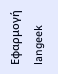Εφαρμογή
langeek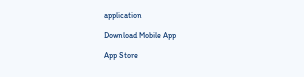application

Download Mobile App

App Store